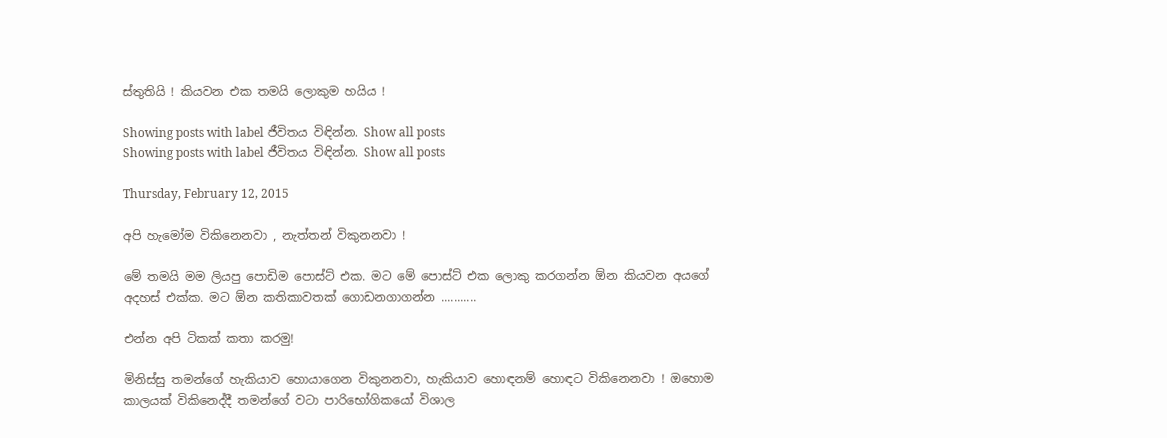ස්තුතියි ! කියවන එක තමයි ලොකුම හයිය !

Showing posts with label ජීවිතය විඳින්න. Show all posts
Showing posts with label ජීවිතය විඳින්න. Show all posts

Thursday, February 12, 2015

අපි හැමෝම විකිනෙනවා , නැත්තන් විකුනනවා !

මේ තමයි මම ලියපු පොඩිම පොස්ට් එක. මට මේ පොස්ට් එක ලොකු කරගන්න ඕන කියවන අයගේ අදහස් එක්ක. මට ඕන කතිකාවතක් ගොඩනගාගන්න ...........

එන්න අපි ටිකක් කතා කරමු!

මිනිස්සු තමන්ගේ හැකියාව හොයාගෙන විකුනනවා, හැකියාව හොඳනම් හොඳට විකිනෙනවා ! ඔහොම කාලයක් විකිනෙද්දී තමන්ගේ වටා පාරිභෝගිකයෝ විශාල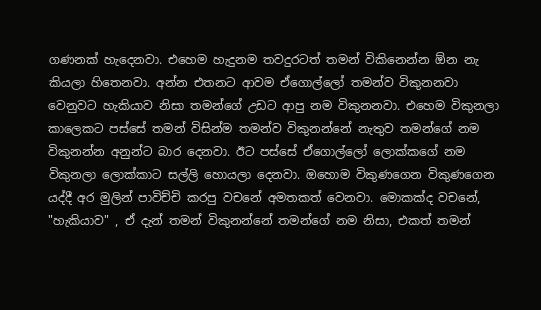ගණනක් හැදෙනවා. එහෙම හැදුනම තවදුරටත් තමන් විකිනෙන්න ඕන නැ කියලා හිතෙනවා. අන්න එතනට ආවම ඒගොල්ලෝ තමන්ව විකුනනවා වෙනුවට හැකියාව නිසා තමන්ගේ උඩට ආපු නම විකුනනවා. එහෙම විකුනලා කාලෙකට පස්සේ තමන් විසින්ම තමන්ව විකුනන්නේ නැතුව තමන්ගේ නම විකුනන්න අනුන්ට බාර දෙනවා. ඊට පස්සේ ඒගොල්ලෝ ලොක්කගේ නම විකුනලා ලොක්කාට සල්ලි හොයලා දෙනවා. ඔහොම විකුණගෙන විකුණගෙන යද්දී අර මුලින් පාවිච්චි කරපු වචනේ අමතකත් වෙනවා. මොකක්ද වචනේ, "හැකියාව" , ඒ දැන් තමන් විකුනන්නේ තමන්ගේ නම නිසා, එකත් තමන්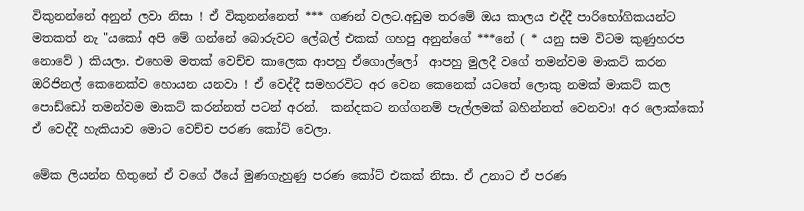විකුනන්නේ අනුන් ලවා නිසා ! ඒ විකුනන්නෙත් *** ගණන් වලට.අඩුම තරමේ ඔය කාලය එද්දී පාරිභෝගිකයන්ට මතකත් නැ "යකෝ අපි මේ ගන්නේ බොරුවට ලේබල් එකක් ගහපු අනුන්ගේ ***නේ ( * යනු සම විටම කුණුහරප නොවේ ) කියලා. එහෙම මතක් වෙච්ච කාලෙක ආපහු ඒගොල්ලෝ  ආපහු මුලදී වගේ තමන්වම මාකට් කරන ඔරිජිනල් කෙනෙක්ව හොයන යනවා ! ඒ වෙද්දී සමහරවිට අර වෙන කෙනෙක් යටතේ ලොකු නමක් මාකට් කල පොඩ්ඩෝ තමන්වම මාකට් කරන්නත් පටන් අරන්.  කන්දකට නග්ගනම් පැල්ලමක් බහින්නත් වෙනවා! අර ලොක්කෝ ඒ වෙද්දී හැකියාව මොට වෙච්ච පරණ කෝට් වෙලා.

මේක ලියන්න හිතුනේ ඒ වගේ ඊයේ මුණගැහුණු පරණ කෝට් එකක් නිසා. ඒ උනාට ඒ පරණ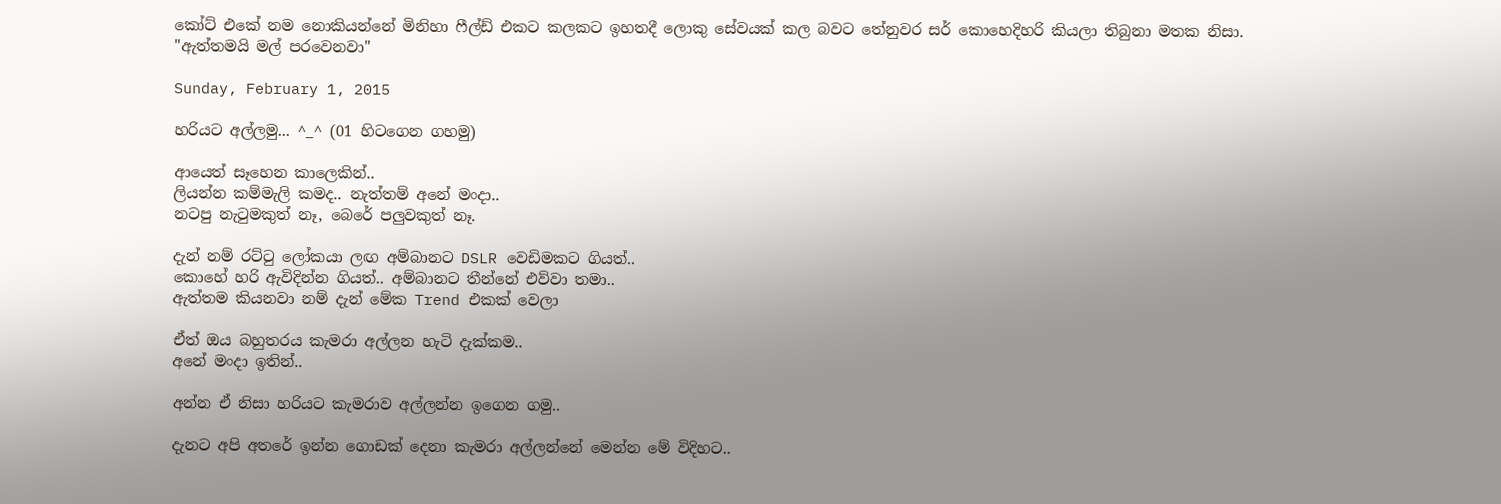කෝට් එකේ නම නොකියන්නේ මිනිහා ෆීල්ඩ් එකට කලකට ඉහතදී ලොකු සේවයක් කල බවට තේනුවර සර් කොහෙදිහරි කියලා තිබුනා මතක නිසා.
"ඇත්තමයි මල් පරවෙනවා"

Sunday, February 1, 2015

හරියට අල්ලමු... ^_^ (01 හිටගෙන ගහමු)

ආයෙත් සෑහෙන කාලෙකින්..
ලියන්න කම්මැලි කමද.. නැත්තම් අනේ මංදා..
නටපු නැටුමකුත් නෑ, බෙරේ පලුවකුත් නෑ.

දැන් නම් රට්ටු ලෝකයා ලඟ අම්බානට DSLR වෙඩිමකට ගියත්..
කොහේ හරි ඇවිදින්න ගියත්.. අම්බානට තීන්නේ එව්වා තමා..
ඇත්තම කියනවා නම් දැන් මේක Trend එකක් වෙලා

ඒත් ඔය බහුතරය කැමරා අල්ලන හැටි දැක්කම..
අනේ මංදා ඉතින්..

අන්න ඒ නිසා හරියට කැමරාව අල්ලන්න ඉගෙන ගමු..

දැනට අපි අතරේ ඉන්න ගොඩක් දෙනා කැමරා අල්ලන්නේ මෙන්න මේ විදිහට..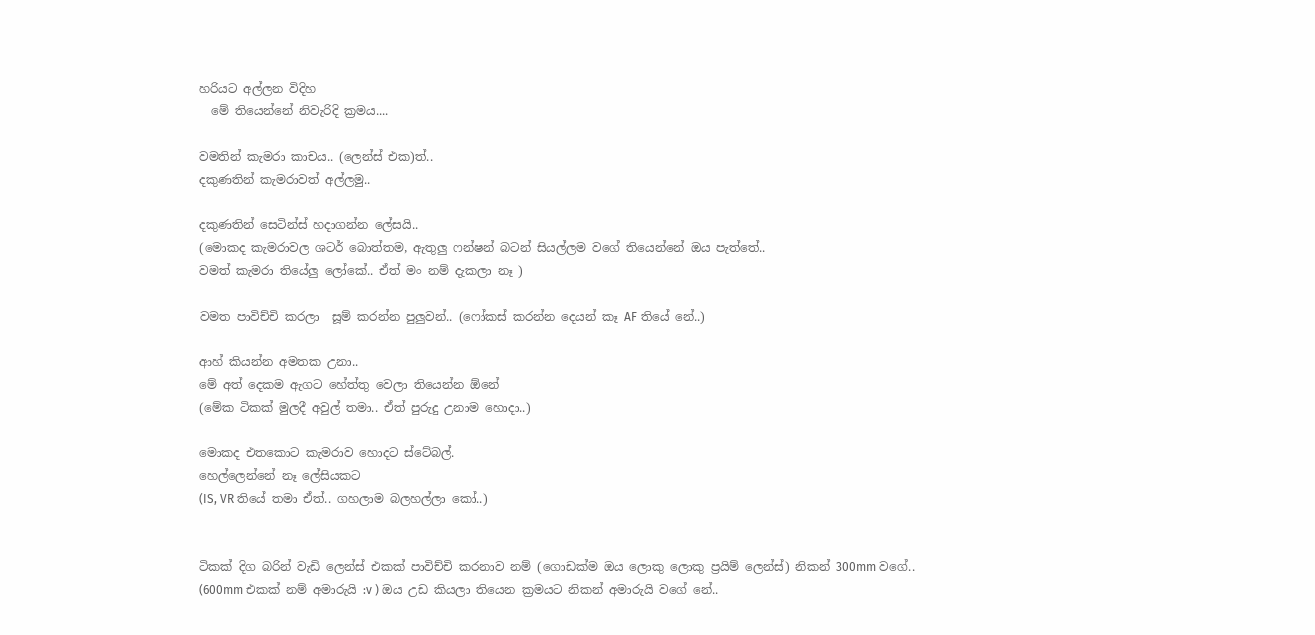හරියට අල්ලන විදිහ
  මේ තියෙන්නේ නිවැරිදි ක්‍රමය....

වමතින් කැමරා කාචය.. (ලෙන්ස් එක)ත්..
දකුණතින් කැමරාවත් අල්ලමු..

දකුණතින් සෙටින්ස් හදාගන්න ලේසයි..
(මොකද කැමරාවල ශටර් බොත්තම, ඇතුලු ෆන්ෂන් බටන් සියල්ලම වගේ තියෙන්නේ ඔය පැත්තේ..
වමත් කැමරා තියේලු ලෝකේ.. ඒත් මං නම් දැකලා නෑ )

වමත පාවිච්චි කරලා  සූම් කරන්න පුලුවන්.. (ෆෝකස් කරන්න දෙයන් කෑ AF තියේ නේ..)

ආහ් කියන්න අමතක උනා..
මේ අත් දෙකම ඇගට හේත්තු වෙලා තියෙන්න ඕනේ
(මේක ටිකක් මුලදී අවුල් තමා.. ඒත් පුරුදු උනාම හොදා..)

මොකද එතකොට කැමරාව හොදට ස්ටේබල්.
හෙල්ලෙන්නේ නෑ ලේසියකට
(IS, VR තියේ තමා ඒත්.. ගහලාම බලහල්ලා කෝ..)


ටිකක් දිග බරින් වැඩි ලෙන්ස් එකක් පාවිච්චි කරනාව නම් (ගොඩක්ම ඔය ලොකු ලොකු ප්‍රයිම් ලෙන්ස්) නිකන් 300mm වගේ.. (600mm එකක් නම් අමාරුයි :v ) ඔය උඩ කියලා තියෙන ක්‍රමයට නිකන් අමාරුයි වගේ නේ..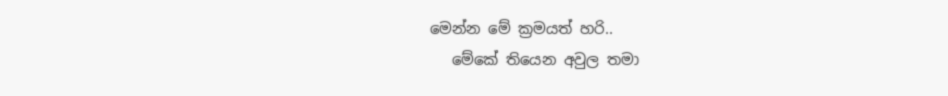මෙන්න මේ ක්‍රමයත් හරි..
   මේකේ තියෙන අවුල තමා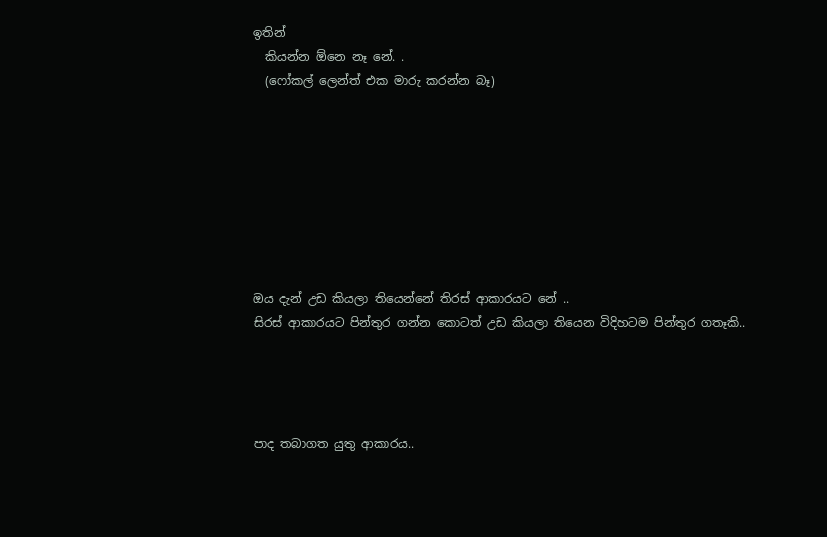ඉතින්
  කියන්න ඕනෙ නෑ නේ. .
  (ෆෝකල් ලෙන්ත් එක මාරු කරන්න බෑ)








ඔය දැන් උඩ කියලා තියෙන්නේ තිරස් ආකාරයට නේ ..
සිරස් ආකාරයට පින්තුර ගන්න කොටත් උඩ කියලා තියෙන විදිහටම පින්තුර ගතෑකි..




පාද තබාගත යුතු ආකාරය..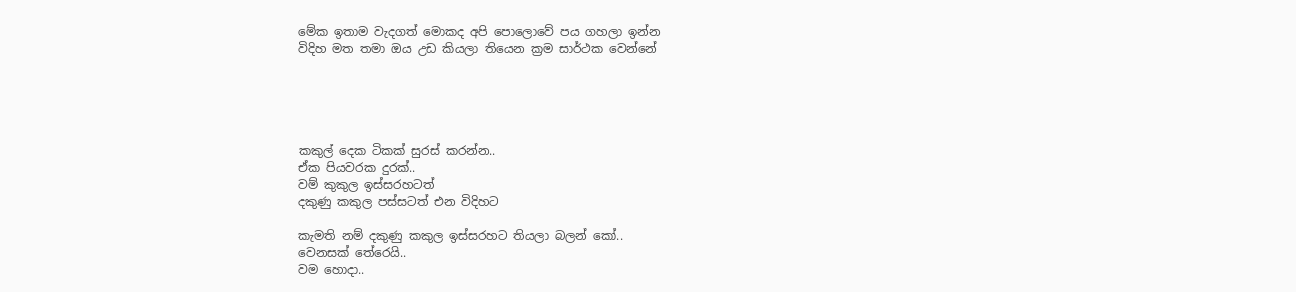මේක ඉතාම වැදගත් මොකද අපි පොලොවේ පය ගහලා ඉන්න
විදිහ මත තමා ඔය උඩ කියලා තියෙන ක්‍රම සාර්ථක වෙන්නේ





කකුල් දෙක ටිකක් සුරස් කරන්න..
ඒක පියවරක දුරක්..
වම් කුකුල ඉස්සරහටත්
දකුණු කකුල පස්සටත් එන විදිහට

කැමති නම් දකුණු කකුල ඉස්සරහට තියලා බලන් කෝ..
වෙනසක් තේරෙයි..
වම හොදා..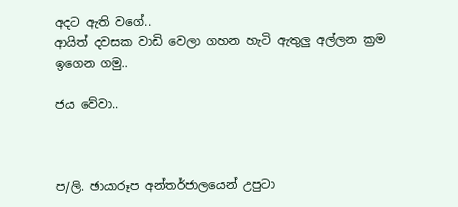අදට ඇති වගේ..
ආයිත් දවසක වාඩි වෙලා ගහන හැටි ඇතුලු අල්ලන ක්‍රම ඉගෙන ගමු..

ජය වේවා..



ප/ලි. ඡායාරූප අන්තර්ජාලයෙන් උපුටා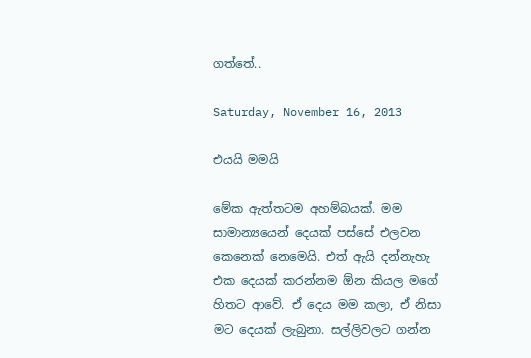ගත්තේ..

Saturday, November 16, 2013

එයයි මමයි

මේක ඇත්තටම අහම්බයක්. මම සාමාන්‍යයෙන් දෙයක් පස්සේ එලවන කෙනෙක් නෙමෙයි. එත් ඇයි දන්නැහැ එක දෙයක් කරන්නම ඕන කියල මගේ හිතට ආවේ. ඒ දෙය මම කලා, ඒ නිසා මට දෙයක් ලැබුනා. සල්ලිවලට ගන්න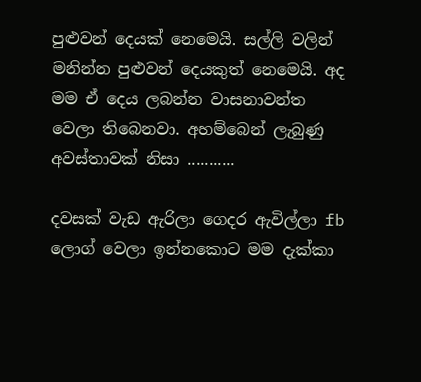පුළුවන් දෙයක් නෙමෙයි. සල්ලි වලින් මනින්න පුළුවන් දෙයකුත් නෙමෙයි. අද මම ඒ දෙය ලබන්න වාසනාවන්ත වෙලා තිබෙනවා. අහම්බෙන් ලැබුණු අවස්තාවක් නිසා ...........

දවසක් වැඩ ඇරිලා ගෙදර ඇවිල්ලා fb ලොග් වෙලා ඉන්නකොට මම දැක්කා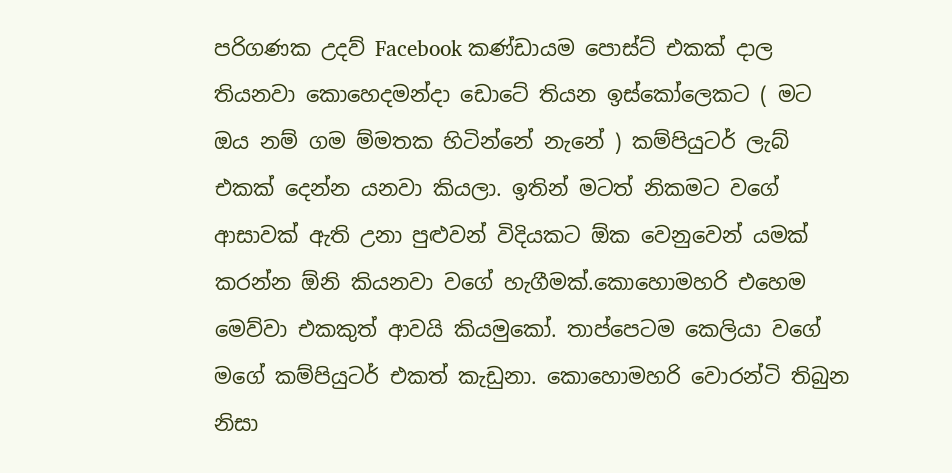පරිගණක උදව් Facebook කණ්ඩායම පොස්ට් එකක් දාල තියනවා කොහෙදමන්දා ඩොටේ තියන ඉස්කෝලෙකට ( මට ඔය නම් ගම ම්මතක හිටින්නේ නැනේ ) කම්පියුටර් ලැබ් එකක් දෙන්න යනවා කියලා. ඉතින් මටත් නිකමට වගේ ආසාවක් ඇති උනා පුළුවන් විදියකට ඕක වෙනුවෙන් යමක් කරන්න ඕනි කියනවා වගේ හැගීමක්.කොහොමහරි එහෙම මෙව්වා එකකුත් ආවයි කියමුකෝ. තාප්පෙටම කෙලියා වගේ මගේ කම්පියුටර් එකත් කැඩුනා. කොහොමහරි වොරන්ටි තිබුන නිසා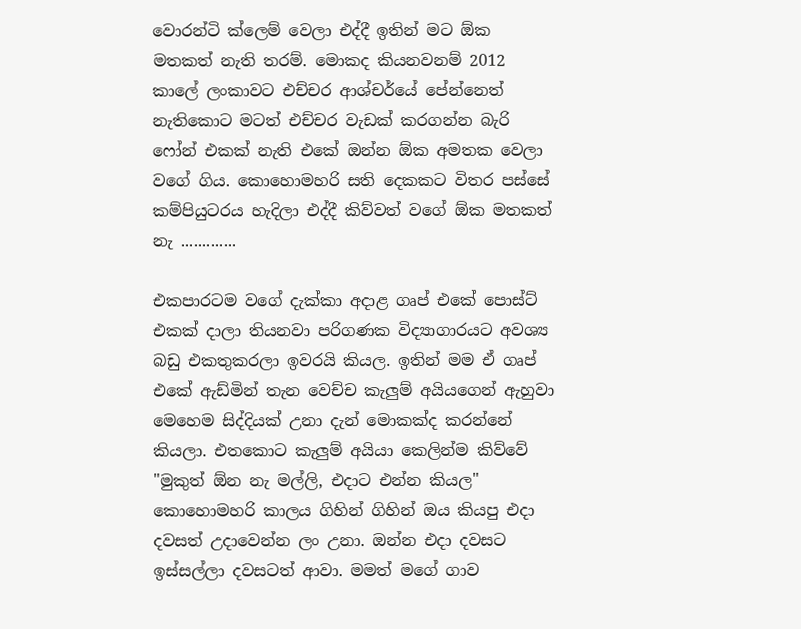වොරන්ටි ක්ලෙම් වෙලා එද්දී ඉතින් මට ඕක මතකත් නැති තරම්. මොකද කියනවනම් 2012 කාලේ ලංකාවට එච්චර ආශ්චර්යේ පේන්නෙත් නැතිකොට මටත් එච්චර වැඩක් කරගන්න බැරි ෆෝන් එකක් නැති එකේ ඔන්න ඕක අමතක වෙලා වගේ ගිය. කොහොමහරි සති දෙකකට විතර පස්සේ කම්පියුටරය හැදිලා එද්දී කිව්වත් වගේ ඕක මතකත් නැ .............

එකපාරටම වගේ දැක්කා අදාළ ගෘප් එකේ පොස්ට් එකක් දාලා තියනවා පරිගණක විද්‍යාගාරයට අවශ්‍ය බඩු එකතුකරලා ඉවරයි කියල. ඉතින් මම ඒ ගෘප් එකේ ඇඩ්මින් තැන වෙච්ච කැලුම් අයියගෙන් ඇහුවා මෙහෙම සිද්දියක් උනා දැන් මොකක්ද කරන්නේ කියලා. එතකොට කැලුම් අයියා කෙලින්ම කිව්වේ "මුකුත් ඕන නැ මල්ලි, එදාට එන්න කියල" කොහොමහරි කාලය ගිහින් ගිහින් ඔය කියපු එදා දවසත් උදාවෙන්න ලං උනා. ඔන්න එදා දවසට ඉස්සල්ලා දවසටත් ආවා. මමත් මගේ ගාව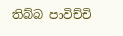තිබ්බ පාවිච්චි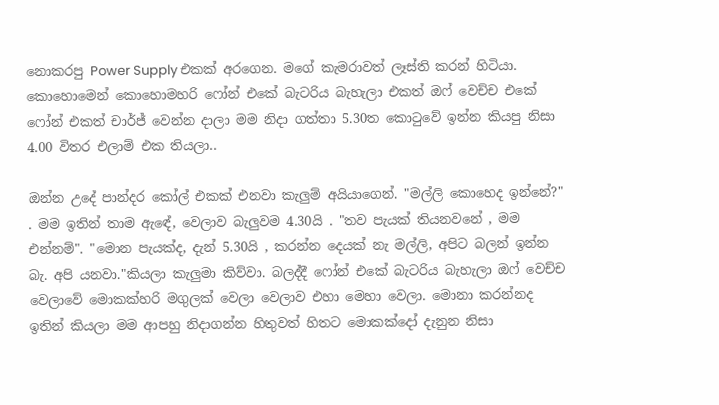නොකරපු Power Supply එකක් අරගෙන. මගේ කැමරාවත් ලෑස්ති කරන් හිටියා. කොහොමෙන් කොහොමහරි ෆෝන් එකේ බැටරිය බැහැලා එකත් ඔෆ් වෙච්ච එකේ ෆෝන් එකත් චාර්ජ් වෙන්න දාලා මම නිදා ගත්තා 5.30ත කොටුවේ ඉන්න කියපු නිසා 4.00 විතර එලාම් එක තියලා..

ඔන්න උදේ පාන්දර කෝල් එකක් එනවා කැලුම් අයියාගෙන්. "මල්ලි කොහෙද ඉන්නේ?" . මම ඉතින් තාම ඇඳේ, වෙලාව බැලුවම 4.30යි . "තව පැයක් තියනවනේ , මම එන්නම්". "මොන පැයක්ද, දැන් 5.30යි , කරන්න දෙයක් නැ මල්ලි, අපිට බලන් ඉන්න බැ. අපි යනවා."කියලා කැලුමා කිව්වා. බලද්දී ෆෝන් එකේ බැටරිය බැහැලා ඔෆ් වෙච්ච වෙලාවේ මොකක්හරි මගුලක් වෙලා වෙලාව එහා මෙහා වෙලා. මොනා කරන්නද ඉතින් කියලා මම ආපහු නිදාගන්න හිතුවත් හිතට මොකක්දෝ දැනුන නිසා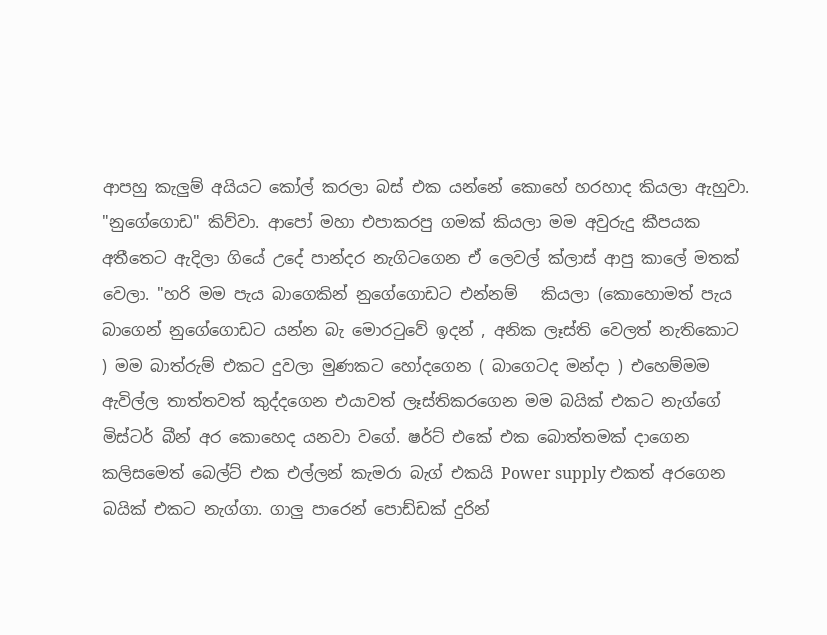ආපහු කැලුම් අයියට කෝල් කරලා බස් එක යන්නේ කොහේ හරහාද කියලා ඇහුවා. "නුගේගොඩ" කිව්වා. ආපෝ මහා එපාකරපු ගමක් කියලා මම අවුරුදු කීපයක අතීතෙට ඇදිලා ගියේ උදේ පාන්දර නැගිටගෙන ඒ ලෙවල් ක්ලාස් ආපු කාලේ මතක් වෙලා. "හරි මම පැය බාගෙකින් නුගේගොඩට එන්නම්   කියලා (කොහොමත් පැය බාගෙන් නුගේගොඩට යන්න බැ මොරටුවේ ඉදන් , අනික ලෑස්ති වෙලත් නැතිකොට ) මම බාත්රුම් එකට දුවලා මුණකට හෝදගෙන ( බාගෙටද මන්දා ) එහෙම්මම ඇවිල්ල තාත්තවත් කුද්දගෙන එයාවත් ලෑස්තිකරගෙන මම බයික් එකට නැග්ගේ මිස්ටර් බීන් අර කොහෙද යනවා වගේ. ෂර්ට් එකේ එක බොත්තමක් දාගෙන කලිසමෙත් බෙල්ට් එක එල්ලන් කැමරා බැග් එකයි Power supply එකත් අරගෙන බයික් එකට නැග්ගා. ගාලු පාරෙන් පොඩ්ඩක් දුරින්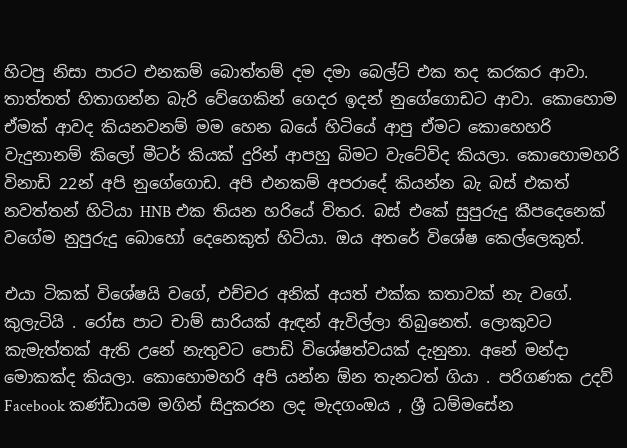හිටපු නිසා පාරට එනකම් බොත්තම් දම දමා බෙල්ට් එක තද කරකර ආවා. තාත්තත් හිතාගන්න බැරි වේගෙකින් ගෙදර ඉදන් නුගේගොඩට ආවා. කොහොම ඒමක් ආවද කියනවනම් මම හෙන බයේ හිටියේ ආපු ඒමට කොහෙහරි වැදුනානම් කිලෝ මීටර් කියක් දුරින් ආපහු බිමට වැටේවිද කියලා. කොහොමහරි විනාඩි 22න් අපි නුගේගොඩ. අපි එනකම් අපරාදේ කියන්න බැ බස් එකත් නවත්තන් හිටියා HNB එක තියන හරියේ විතර. බස් එකේ සුපුරුදු කීපදෙනෙක් වගේම නුපුරුදු බොහෝ දෙනෙකුත් හිටියා. ඔය අතරේ විශේෂ කෙල්ලෙකුත්.

එයා ටිකක් විශේෂයි වගේ, එච්චර අනික් අයත් එක්ක කතාවක් නැ වගේ. කුලැටියි . රෝස පාට චාම් සාරියක් ඇඳන් ඇවිල්ලා තිබුනෙත්. ලොකුවට කැමැත්තක් ඇති උනේ නැතුවට පොඩි විශේෂත්වයක් දැනුනා. අනේ මන්දා මොකක්ද කියලා. කොහොමහරි අපි යන්න ඕන තැනටත් ගියා . පරිගණක උදව් Facebook කණ්ඩායම මගින් සිදුකරන ලද මැදගංඔය , ශ්‍රී ධම්මසේන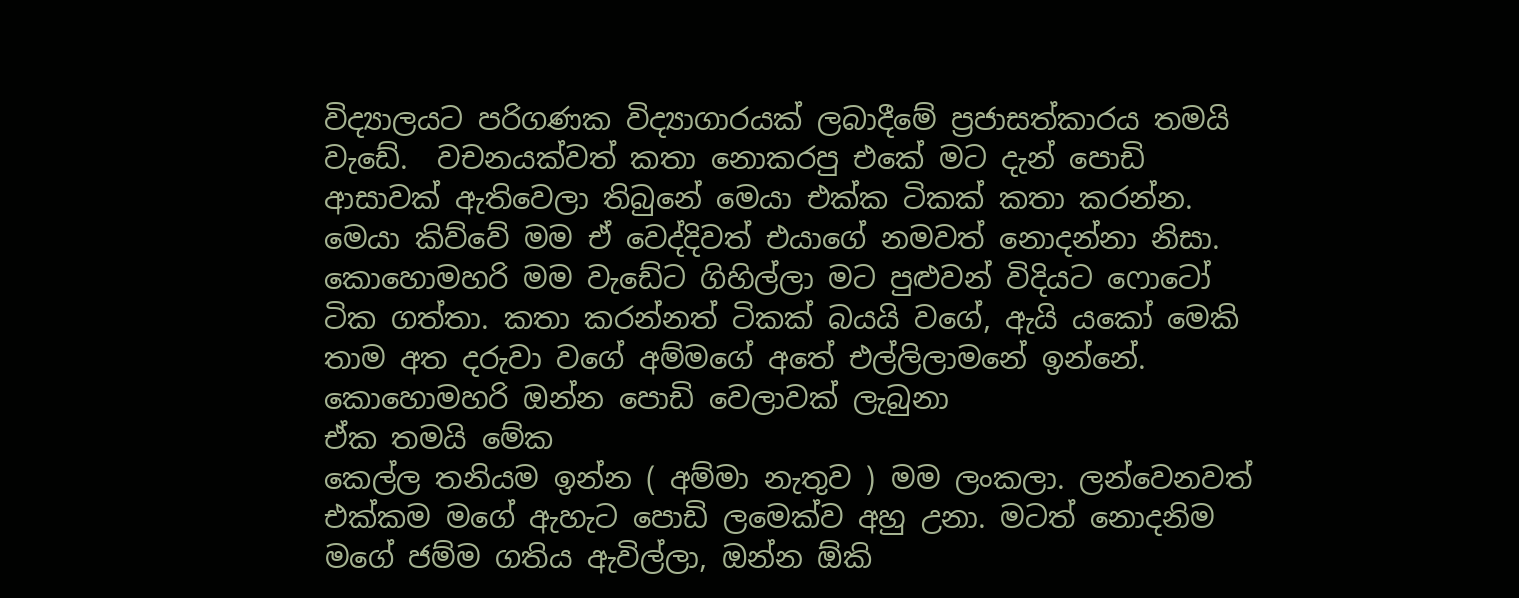විද්‍යාලයට පරිගණක විද්‍යාගාරයක් ලබාදීමේ ප්‍රජාසත්කාරය තමයි වැඩේ.  වචනයක්වත් කතා නොකරපු එකේ මට දැන් පොඩි ආසාවක් ඇතිවෙලා තිබුනේ මෙයා එක්ක ටිකක් කතා කරන්න. මෙයා කිව්වේ මම ඒ වෙද්දිවත් එයාගේ නමවත් නොදන්නා නිසා. කොහොමහරි මම වැඩේට ගිහිල්ලා මට පුළුවන් විදියට ෆොටෝ ටික ගත්තා. කතා කරන්නත් ටිකක් බයයි වගේ, ඇයි යකෝ මෙකි තාම අත දරුවා වගේ අම්මගේ අතේ එල්ලිලාමනේ ඉන්නේ. කොහොමහරි ඔන්න පොඩි වෙලාවක් ලැබුනා
ඒක තමයි මේක
කෙල්ල තනියම ඉන්න ( අම්මා නැතුව ) මම ලංකලා. ලන්වෙනවත් එක්කම මගේ ඇහැට පොඩි ලමෙක්ව අහු උනා. මටත් නොදනිම මගේ ජම්ම ගතිය ඇවිල්ලා, ඔන්න ඕකි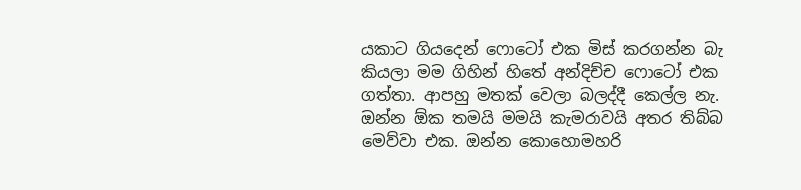යකාට ගියදෙන් ෆොටෝ එක මිස් කරගන්න බැ කියලා මම ගිහින් හිතේ අන්දිච්ච ෆොටෝ එක ගත්තා. ආපහු මතක් වෙලා බලද්දී කෙල්ල නැ. ඔන්න ඕක තමයි මමයි කැමරාවයි අතර තිබ්බ මෙව්වා එක. ඔන්න කොහොමහරි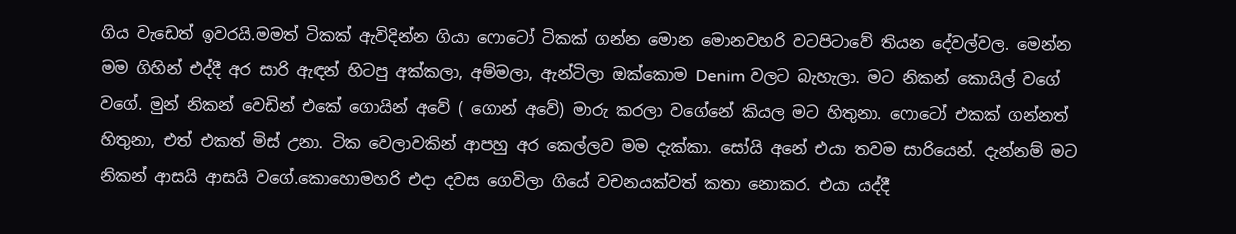ගිය වැඩෙත් ඉවරයි.මමත් ටිකක් ඇවිදින්න ගියා ෆොටෝ ටිකක් ගන්න මොන මොනවහරි වටපිටාවේ තියන දේවල්වල. මෙන්න මම ගිහින් එද්දී අර සාරි ඇඳන් හිටපු අක්කලා, අම්මලා, ඇන්ටිලා ඔක්කොම Denim වලට බැහැලා. මට නිකන් කොයිල් වගේ වගේ. මුන් නිකන් වෙඩින් එකේ ගොයින් අවේ ( ගොන් අවේ) මාරු කරලා වගේනේ කියල මට හිතුනා. ෆොටෝ එකක් ගන්නත් හිතුනා, එත් එකත් මිස් උනා. ටික වෙලාවකින් ආපහු අර කෙල්ලව මම දැක්කා. සෝයි අනේ එයා තවම සාරියෙන්. දැන්නම් මට නිකන් ආසයි ආසයි වගේ.කොහොමහරි එදා දවස ගෙවිලා ගියේ වචනයක්වත් කතා නොකර. එයා යද්දී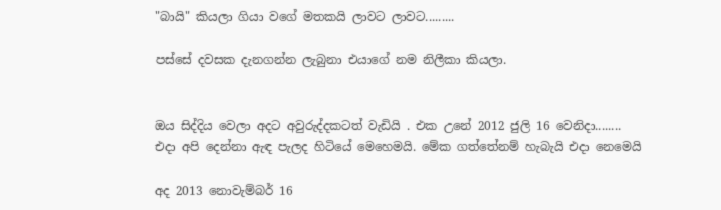"බායි" කියලා ගියා වගේ මතකයි ලාවට ලාවට.........

පස්සේ දවසක දැනගන්න ලැබුනා එයාගේ නම නිලීකා කියලා.


ඔය සිද්දිය වෙලා අදට අවුරුද්දකටත් වැඩියි . එක උනේ 2012 ජුලි 16 වෙනිදා........
එදා අපි දෙන්නා ඇඳ පැලද හිටියේ මෙහෙමයි. මේක ගත්තේනම් හැබැයි එදා නෙමෙයි

අද 2013 නොවැම්බර් 16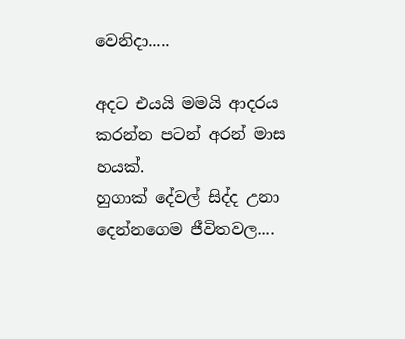වෙනිදා.....

අදට එයයි මමයි ආදරය කරන්න පටන් අරන් මාස හයක්.
හුගාක් දේවල් සිද්ද උනා දෙන්නගෙම ජීවිතවල....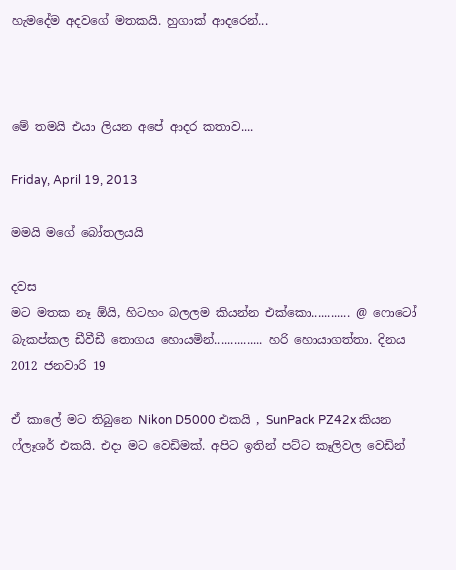හැමදේම අදවගේ මතකයි. හුගාක් ආදරෙන්...



මේ තමයි එයා ලියන අපේ ආදර කතාව....

Friday, April 19, 2013

මමයි මගේ බෝතලයයි

දවස
මට මතක නෑ ඕයි, හිටහං බලලම කියන්න එක්කො............ @ ෆොටෝ බැකප්කල ඩීවීඩී තොගය හොයමින්............... හරි හොයාගත්තා. දිනය 2012 ජනවාරි 19

ඒ කාලේ මට තිබුනෙ Nikon D5000 එකයි , SunPack PZ42x කියන ෆ්ලෑශර් එකයි. එදා මට වෙඩිමක්. අපිට ඉතින් පට්ට කෑලිවල වෙඩින්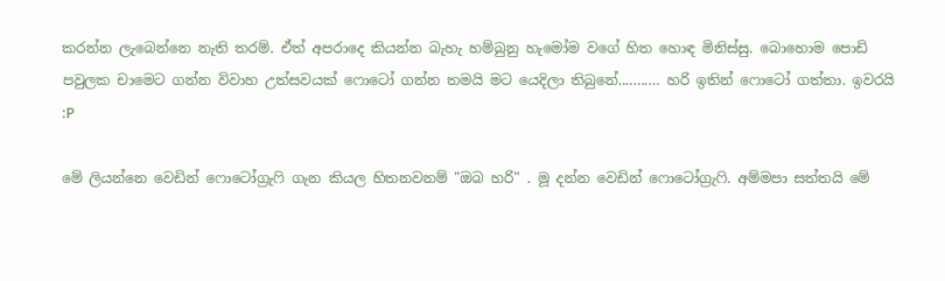කරන්න ලැබෙන්නෙ නැති තරම්. ඒත් අපරාදෙ කියන්න බැහැ හම්බුනු හැමෝම වගේ හිත හොඳ මිනිස්සු. බොහොම පොඩි පවුලක චාමෙට ගන්න විවාහ උත්සවයක් ෆොටෝ ගන්න තමයි මට යෙදිලා තිබුනේ........... හරි ඉතින් ෆොටෝ ගත්තා. ඉවරයි :P

මේ ලියන්නෙ වෙඩින් ෆොටෝග්‍රැෆි ගැන කියල හිතනවනම් "ඔබ හරි" . මූ දන්න වෙඩින් ෆොටෝග්‍රැෆි. අම්මපා සත්තයි මේ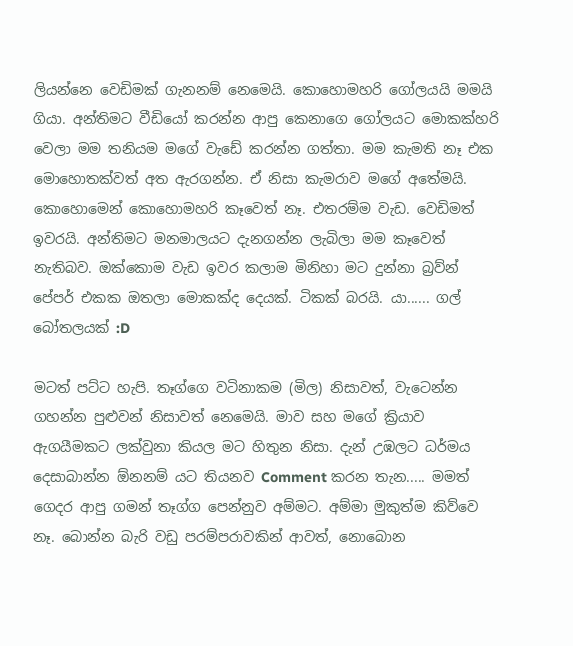ලියන්නෙ වෙඩිමක් ගැනනම් නෙමෙයි. කොහොමහරි ගෝලයයි මමයි ගියා. අන්තිමට වීඩියෝ කරන්න ආපු කෙනාගෙ ගෝලයට මොකක්හරි වෙලා මම තනියම මගේ වැඩේ කරන්න ගත්තා. මම කැමති නෑ එක මොහොතක්වත් අත ඇරගන්න. ඒ නිසා කැමරාව මගේ අතේමයි. කොහොමෙන් කොහොමහරි කෑවෙත් නෑ. එතරම්ම වැඩ. වෙඩිමත් ඉවරයි. අන්තිමට මනමාලයට දැනගන්න ලැබිලා මම කෑවෙත් නැතිබව. ඔක්කොම වැඩ ඉවර කලාම මිනිහා මට දුන්නා බ්‍රව්න් පේපර් එකක ඔතලා මොකක්ද දෙයක්. ටිකක් බරයි. යා...... ගල් බෝතලයක් :D

මටත් පට්ට හැපි. තෑග්ගෙ වටිනාකම (මිල) නිසාවත්, වැටෙන්න ගහන්න පුළුවන් නිසාවත් නෙමෙයි. මාව සහ මගේ ක්‍රියාව ඇගයීමකට ලක්වුනා කියල මට හිතුන නිසා. දැන් උඹලට ධර්මය දෙසාබාන්න ඕනනම් යට තියනව Comment කරන තැන..... මමත් ගෙදර ආපු ගමන් තෑග්ග පෙන්නුව අම්මට. අම්මා මුකුත්ම කිව්වෙ නෑ. බොන්න බැරි වඩු පරම්පරාවකින් ආවත්, නොබොන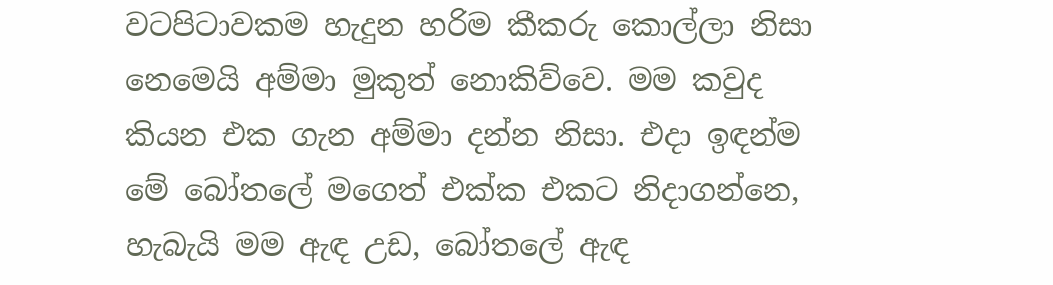වටපිටාවකම හැදුන හරිම කීකරු කොල්ලා නිසා නෙමෙයි අම්මා මුකුත් නොකිව්වෙ. මම කවුද කියන එක ගැන අම්මා දන්න නිසා. එදා ඉඳන්ම මේ බෝතලේ මගෙත් එක්ක එකට නිදාගන්නෙ, හැබැයි මම ඇඳ උඩ, බෝතලේ ඇඳ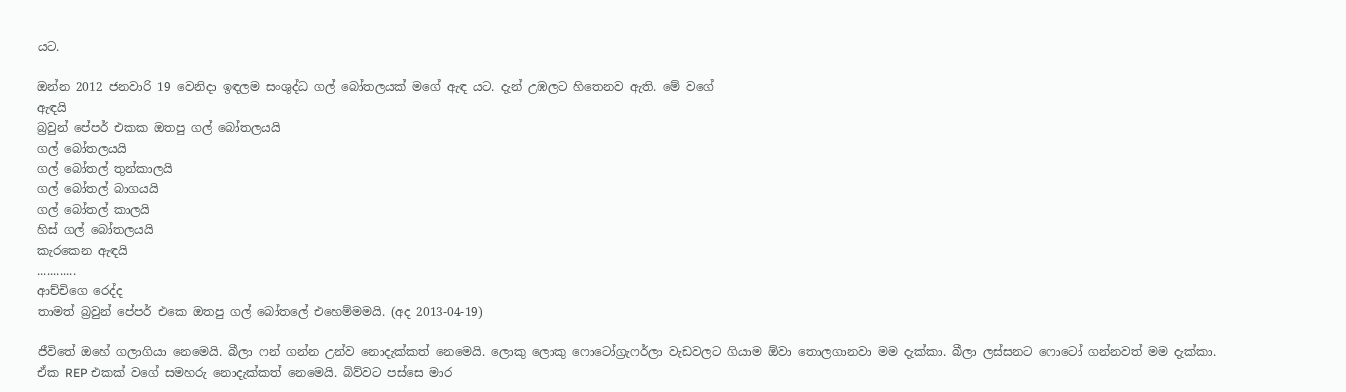යට.

ඔන්න 2012 ජනවාරි 19 වෙනිදා ඉඳලම සංශුද්ධ ගල් බෝතලයක් මගේ ඇඳ යට. දැන් උඹලට හිතෙනව ඇති. මේ වගේ
ඇඳයි
බ්‍රවුන් පේපර් එකක ඔතපු ගල් බෝතලයයි
ගල් බෝතලයයි
ගල් බෝතල් තුන්කාලයි
ගල් බෝතල් බාගයයි
ගල් බෝතල් කාලයි
හිස් ගල් බෝතලයයි
කැරකෙන ඇඳයි
............
ආච්චිගෙ රෙද්ද
තාමත් බ්‍රවුන් පේපර් එකෙ ඔතපු ගල් බෝතලේ එහෙම්මමයි. (අද 2013-04-19)

ජීවිතේ ඔහේ ගලාගියා නෙමෙයි. බීලා ෆන් ගන්න උන්ව නොදැක්කත් නෙමෙයි. ලොකු ලොකු ෆොටෝග්‍රැෆර්ලා වැඩවලට ගියාම ඕවා තොලගානවා මම දැක්කා. බීලා ලස්සනට ෆොටෝ ගන්නවත් මම දැක්කා. ඒක REP එකක් වගේ සමහරු නොදැක්කත් නෙමෙයි. බිව්වට පස්සෙ මාර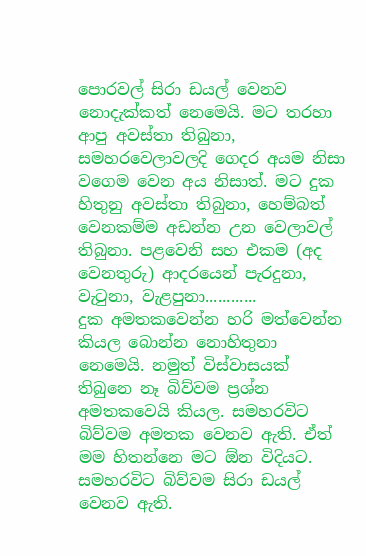පොරවල් සිරා ඩයල් වෙනව නොදැක්කත් නෙමෙයි. මට තරහා ආපු අවස්තා තිබුනා, සමහරවෙලාවලදි ගෙදර අයම නිසා වගෙම වෙන අය නිසාත්. මට දුක හිතුනු අවස්තා තිබුනා, හෙම්බත් වෙනකම්ම අඩන්න උන වෙලාවල් තිබුනා. පළවෙනි සහ එකම (අද වෙනතුරු) ආදරයෙන් පැරදුනා, වැටුනා, වැළපුනා............
දුක අමතකවෙන්න හරි මත්වෙන්න කියල බොන්න නොහිතුනා නෙමෙයි. නමුත් විස්වාසයක් තිබුනෙ නෑ බිව්වම ප්‍රශ්න අමතකවෙයි කියල. සමහරවිට බිව්වම අමතක වෙනව ඇති. ඒත් මම හිතන්නෙ මට ඕන විදියට. සමහරවිට බිව්වම සිරා ඩයල් වෙනව ඇති.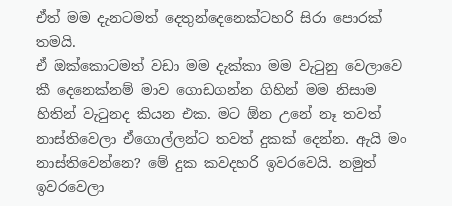ඒත් මම දැනටමත් දෙතුන්දෙනෙක්ටහරි සිරා පොරක් තමයි.
ඒ ඔක්කොටමත් වඩා මම දැක්කා මම වැටුනු වෙලාවෙ කී දෙනෙක්නම් මාව ගොඩගන්න ගිහින් මම නිසාම හිතින් වැටුනද කියන එක. මට ඕන උනේ නෑ තවත් නාස්තිවෙලා ඒගොල්ලන්ට තවත් දුකක් දෙන්න. ඇයි මං නාස්තිවෙන්නෙ? මේ දුක කවදහරි ඉවරවෙයි. නමුත් ඉවරවෙලා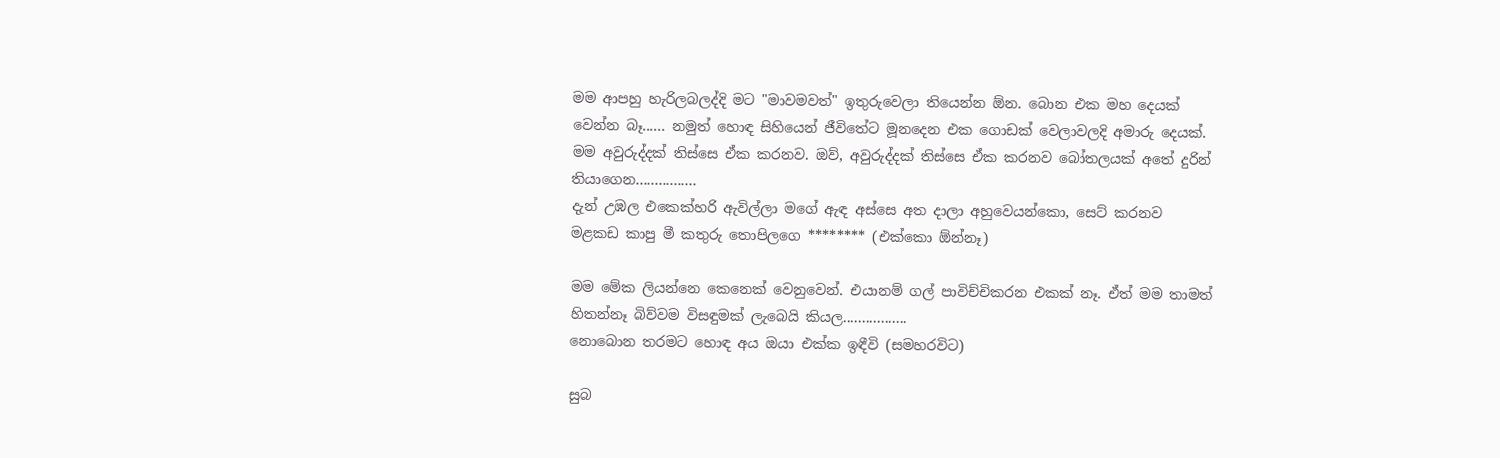මම ආපහු හැරිලබලද්දි මට "මාවමවත්" ඉතුරුවෙලා තියෙන්න ඕන. බොන එක මහ දෙයක් වෙන්න බෑ...... නමුත් හොඳ සිහියෙන් ජීවිතේට මූනදෙන එක ගොඩක් වෙලාවලදි අමාරු දෙයක්. මම අවුරුද්දක් තිස්සෙ ඒක කරනව. ඔව්, අවුරුද්දක් තිස්සෙ ඒක කරනව බෝතලයක් අතේ දුරින් තියාගෙන................
දැන් උඹල එකෙක්හරි ඇවිල්ලා මගේ ඇඳ අස්සෙ අත දාලා අහුවෙයන්කො, සෙට් කරනව මළකඩ කාපු මී කතුරු තොපිලගෙ ******** (එක්කො ඕන්නෑ)

මම මේක ලියන්නෙ කෙනෙක් වෙනුවෙන්. එයානම් ගල් පාවිච්චිකරන එකක් නෑ. ඒත් මම තාමත් හිතන්නෑ බිව්වම විසඳුමක් ලැබෙයි කියල.................
නොබොන තරමට හොඳ අය ඔයා එක්ක ඉඳීවි (සමහරවිට)

සුබ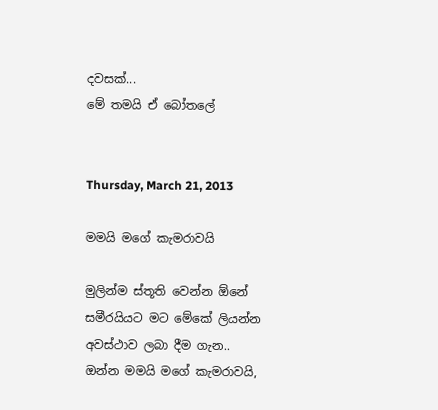දවසක්...
මේ තමයි ඒ බෝතලේ


Thursday, March 21, 2013

මමයි මගේ කැමරාවයි

මුලින්ම ස්තූති වෙන්න ඕනේ සමීරයියට මට මේකේ ලියන්න අවස්ථාව ලබා දීම ගැන..
ඔන්න මමයි මගේ කැමරාවයි,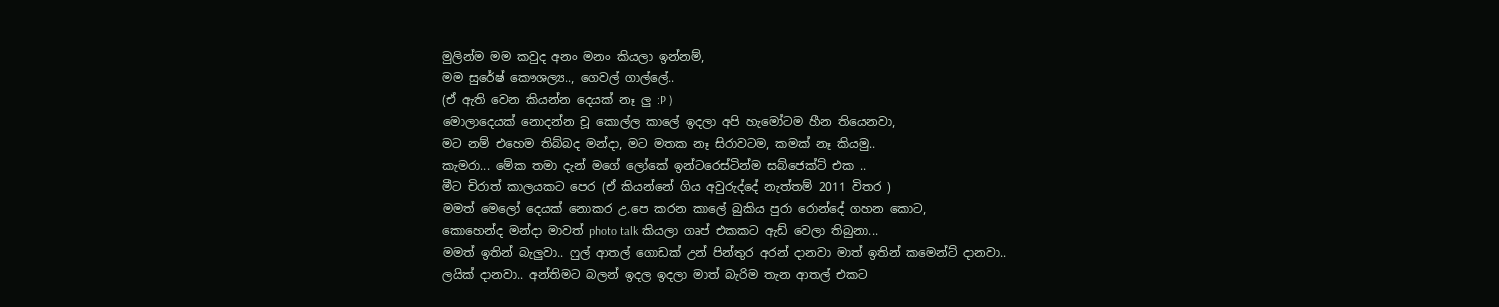මුලින්ම මම කවුද අනං මනං කියලා ඉන්නම්,
මම සුරේෂ් කෞශල්‍ය.., ගෙවල් ගාල්ලේ..
(ඒ ඇති වෙන කියන්න දෙයක් නෑ ලු :P )
මොලාදෙයක් නොදන්න චූ කොල්ල කාලේ ඉදලා අපි හැමෝටම හීන තියෙනවා,
මට නම් එහෙම තිබ්බද මන්දා, මට මතක නෑ සිරාවටම, කමක් නෑ කියමු..
කැමරා... මේක තමා දැන් මගේ ලෝකේ ඉන්ටරෙස්ටින්ම සබ්ජෙක්ට් එක ..
මීට චිරාත් කාලයකට පෙර (ඒ කියන්නේ ගිය අවුරුද්දේ නැත්තම් 2011 විතර )
මමත් මෙලෝ දෙයක් නොකර උ.පෙ කරන කාලේ බුකිය පුරා රොන්දේ ගහන කොට,
කොහෙන්ද මන්දා මාවත් photo talk කියලා ගෘප් එකකට ඇඩ් වෙලා තිබුනා...
මමත් ඉතින් බැලුවා.. ෆුල් ආතල් ගොඩක් උන් පින්තුර අරන් දානවා මාත් ඉතින් කමෙන්ට් දානවා..
ලයික් දානවා.. අන්තිමට බලන් ඉදල ඉදලා මාත් බැරිම තැන ආතල් එකට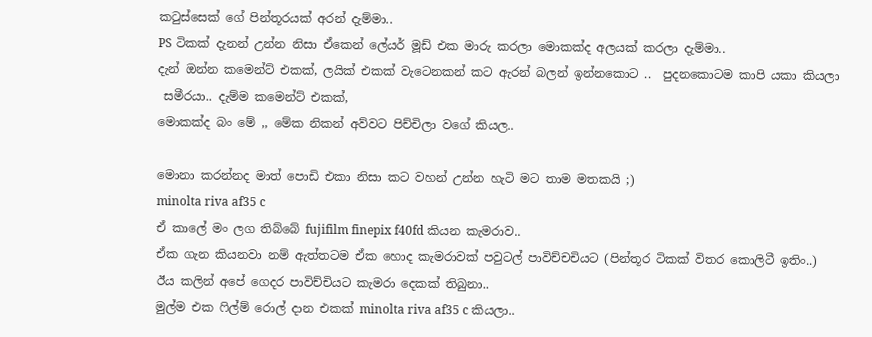කටුස්සෙක් ගේ පින්තූරයක් අරන් දැම්මා..
PS ටිකක් දැනන් උන්න නිසා ඒකෙන් ලේයර් මූඩ් එක මාරු කරලා මොකක්ද අලයක් කරලා දැම්මා..
දැන් ඔන්න කමෙන්ට් එකක්, ලයික් එකක් වැටෙනකන් කට ඇරන් බලන් ඉන්නකොට ..  පුදනකොටම කාපි යකා කියලා
 සමීරයා.. දැම්ම කමෙන්ට් එකක්,
මොකක්ද බං මේ ,, මේක නිකන් අව්වට පිච්චිලා වගේ කියල..

මොනා කරන්නද මාත් පොඩි එකා නිසා කට වහන් උන්න හැටි මට තාම මතකයි ;)
minolta riva af35 c
ඒ කාලේ මං ලග තිබ්බේ fujifilm finepix f40fd කියන කැමරාව..
ඒක ගැන කියනවා නම් ඇත්තටම ඒක හොද කැමරාවක් පවුටල් පාවිච්චචියට (පින්තූර ටිකක් විතර කොලිටී ඉතිං..)
ඊය කලින් අපේ ගෙදර පාවිච්චියට කැමරා දෙකක් තිබුනා..
මුල්ම එක ෆිල්ම් රොල් දාන එකක් minolta riva af35 c කියලා..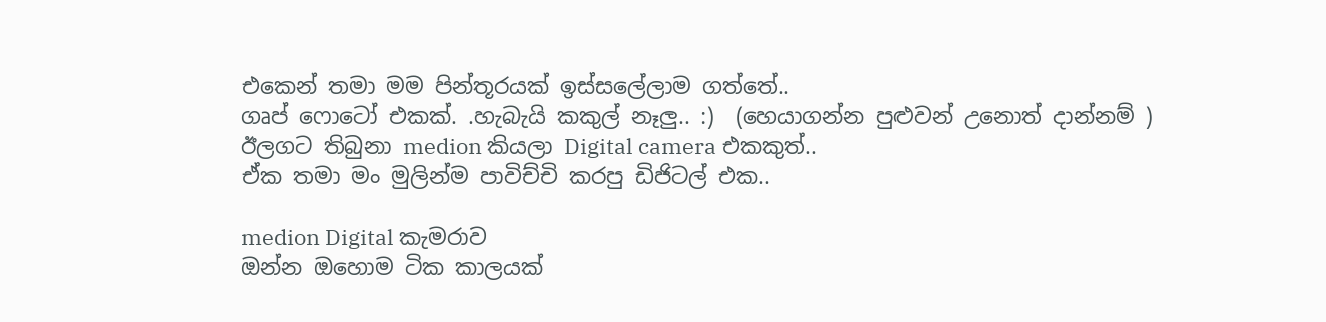එකෙන් තමා මම පින්තූරයක් ඉස්සලේලාම ගත්තේ..
ගෘප් ෆොටෝ එකක්. .හැබැයි කකුල් නෑලු.. :)  (හෙයාගන්න පුළුවන් උනොත් දාන්නම් )
ඊලගට තිබුනා medion කියලා Digital camera එකකුත්..
ඒක තමා මං මුලින්ම පාවිච්චි කරපු ඩිජිටල් එක..

medion Digital කැමරාව
ඔන්න ඔහොම ටික කාලයක්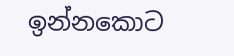ඉන්නකොට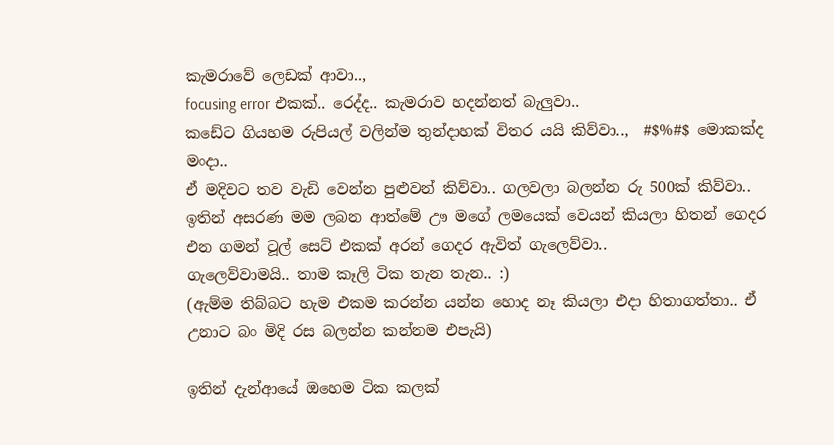කැමරාවේ ලෙඩක් ආවා..,
focusing error එකක්.. රෙද්ද.. කැමරාව හදන්නත් බැලුවා..
කඩේට ගියහම රුපියල් වලින්ම තුන්දාහක් විතර යයි කිව්වා..,  #$%#$ මොකක්ද මංදා..
ඒ මදිවට තව වැඩි වෙන්න පුළුවන් කිව්වා.. ගලවලා බලන්න රු 500ක් කිව්වා..
ඉතින් අසරණ මම ලබන ආත්මේ ඌ මගේ ලමයෙක් වෙයන් කියලා හිතන් ගෙදර එන ගමන් ටූල් සෙට් එකක් අරන් ගෙදර ඇවිත් ගැලෙව්වා..
ගැලෙව්වාමයි.. තාම කෑලි ටික තැන තැන.. :)
(ඇම්ම තිබ්බට හැම එකම කරන්න යන්න හොද නෑ කියලා එදා හිතාගත්තා.. ඒ උනාට බං මිදි රස බලන්න කන්නම එපැයි)

ඉතින් දැන්ආයේ ඔහෙම ටික කලක්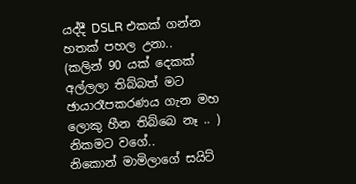යද්දී DSLR එකක් ගන්න හතක් පහල උනා..
(කලින් 90 යක් දෙකක් අල්ලලා තිබ්බත් මට ඡායාරෑපකරණය ගැන මහ ලොකු හීන තිබ්බෙ නෑ .. ) නිකමට වගේ..
නිකොන් මාමිලාගේ සයිට්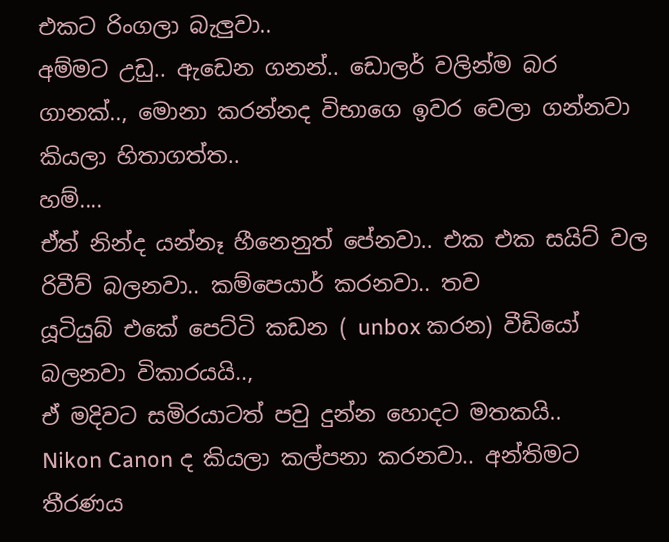එකට රිංගලා බැලුවා..
අම්මට උඩු.. ඇඩෙන ගනන්.. ඩොලර් වලින්ම බර ගානක්.., මොනා කරන්නද විභාගෙ ඉවර වෙලා ගන්නවා කියලා හිතාගත්ත..
හම්....
ඒත් නින්ද යන්නෑ හීනෙනුත් පේනවා.. එක එක සයිට් වල රිවීව් බලනවා.. කම්පෙයාර් කරනවා.. තව
යූටියුබ් එකේ පෙට්ටි කඩන ( unbox කරන) වීඩියෝ බලනවා විකාරයයි..,
ඒ මදිවට සමිරයාටත් පවු දුන්න හොදට මතකයි..
Nikon Canon ද කියලා කල්පනා කරනවා.. අන්තිමට තීරණය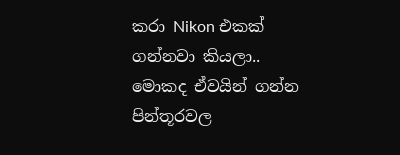කරා Nikon එකක් ගන්නවා කියලා..
මොකද ඒවයින් ගන්න පින්තූරවල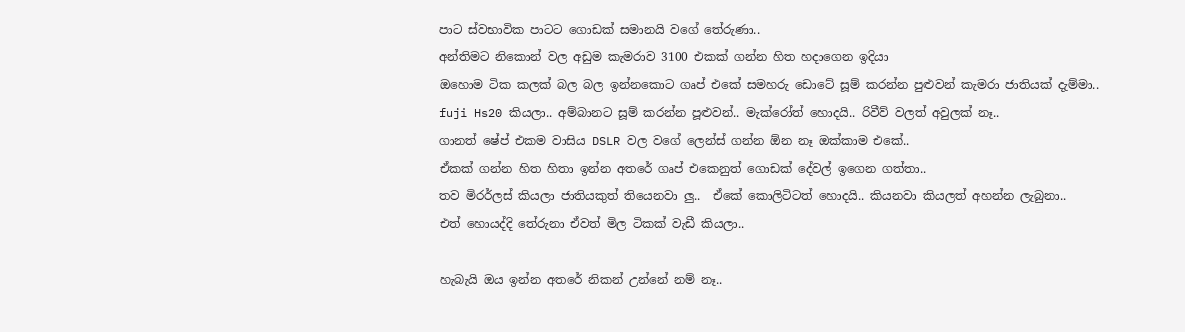පාට ස්වභාවික පාටට ගොඩක් සමානයි වගේ තේරුණා..
අන්තිමට නිකොන් වල අඩුම කැමරාව 3100 එකක් ගන්න හිත හදාගෙන ඉදියා
ඔහොම ටික කලක් බල බල ඉන්නකොට ගෘප් එකේ සමහරු ඩොටේ සූම් කරන්න පුළුවන් කැමරා ජාතියක් දැම්මා..
fuji Hs20 කියලා.. අම්බානට සූම් කරන්න පූළුවන්.. මැක්රෝත් හොදයි.. රිවීව් වලත් අවුලක් නෑ..
ගානත් ෂේප් එකම වාසිය DSLR වල වගේ ලෙන්ස් ගන්න ඕන නෑ ඔක්කාම එකේ..
ඒකක් ගන්න හිත හිතා ඉන්න අතරේ ගෘප් එකෙනුත් ගොඩක් දේවල් ඉගෙන ගත්තා..
තව මිරර්ලස් කියලා ජාතියකුත් තියෙනවා ලු..  ඒකේ කොලිටිටත් හොදයි.. කියනවා කියලත් අහන්න ලැබුනා..
එත් හොයද්දි තේරුනා ඒවත් මිල ටිකක් වැඩී කියලා..

හැබැයි ඔය ඉන්න අතරේ නිකන් උන්නේ නම් නෑ..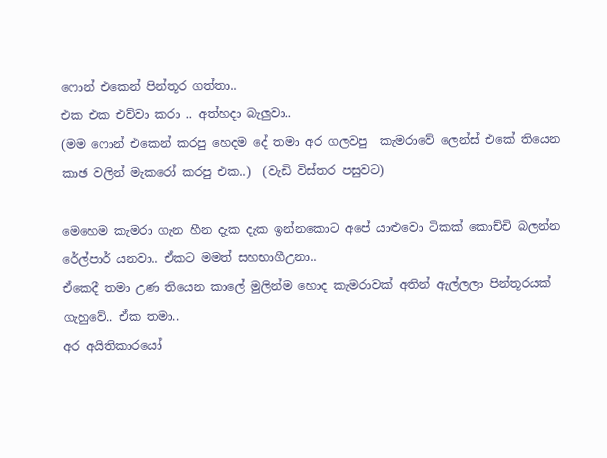ෆොන් එකෙන් පින්තූර ගත්තා..
එක එක එව්වා කරා .. අත්හදා බැලුවා..
(මම ෆොන් එකෙන් කරපු හෙදම දේ තමා අර ගලවපු  කැමරාවේ ලෙන්ස් එකේ තියෙන කාඡ වලින් මැකරෝ කරපු එක..)  (වැඩි විස්තර පසුවට)

මෙහෙම කැමරා ගැන හීන දැක දැක ඉන්නකොට අපේ යාළුවො ටිකක් කොච්චි බලන්න රේල්පාර් යනවා.. ඒකට මමත් සහභාගීඋනා..
ඒකෙදී තමා උණ තියෙන කාලේ මුලින්ම හොද කැමරාවක් අතින් ඇල්ලලා පින්තූරයක් ගැහුවේ.. ඒක තමා..
අර අයිතිකාරයෝ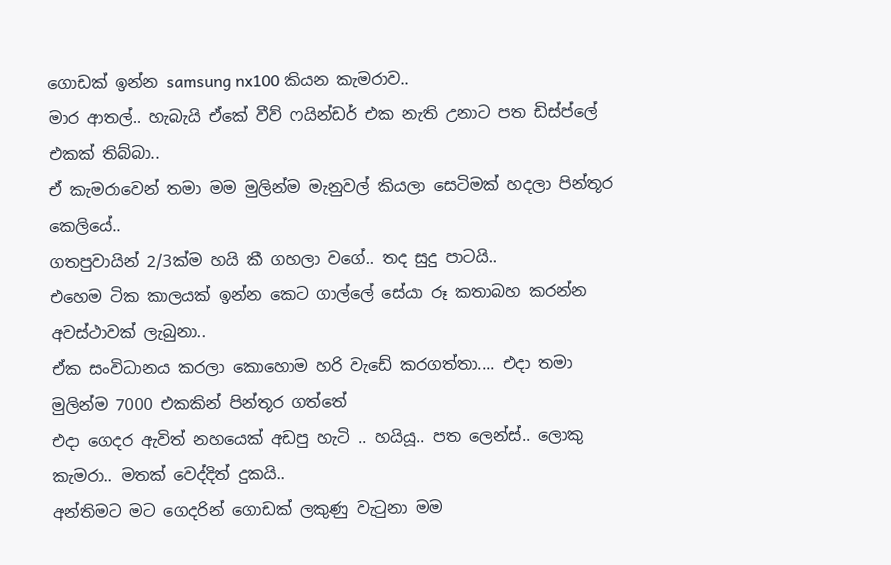ගොඩක් ඉන්න samsung nx100 කියන කැමරාව..
මාර ආතල්.. හැබැයි ඒකේ වීව් ෆයින්ඩර් එක නැති උනාට පත ඩිස්ප්ලේ එකක් තිබ්බා..
ඒ කැමරාවෙන් තමා මම මුලින්ම මැනුවල් කියලා සෙටිමක් හදලා පින්තූර කෙලියේ..
ගතපුවායින් 2/3ක්ම හයි කී ගහලා වගේ.. තද සුදු පාටයි..
එහෙම ටික කාලයක් ඉන්න කෙට ගාල්ලේ සේයා රූ කතාබහ කරන්න අවස්ථාවක් ලැබුනා..
ඒක සංවිධානය කරලා කොහොම හරි වැඩේ කරගත්තා.... එදා තමා මුලින්ම 7000 එකකින් පින්තූර ගත්තේ
එදා ගෙදර ඇවිත් නහයෙක් අඩපු හැටි .. හයියූ.. පත ලෙන්ස්.. ලොකු කැමරා.. මතක් වෙද්දිත් දුකයි..
අන්තිමට මට ගෙදරින් ගොඩක් ලකුණු වැටුනා මම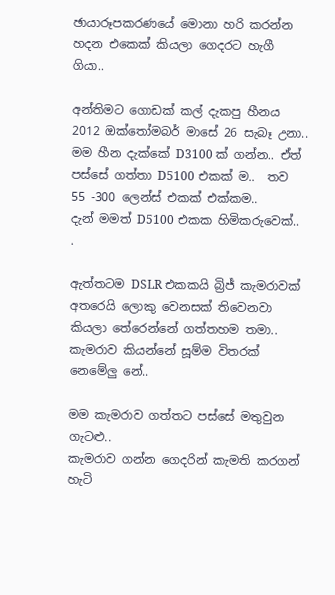ඡායාරූපකරණයේ මොනා හරි කරන්න හදන එකෙක් කියලා ගෙදරට හැගී ගියා..

අන්තිමට ගොඩක් කල් දැකපු හීනය 2012 ඔක්තෝමබර් මාසේ 26 සැබෑ උනා..
මම හීන දැක්කේ D3100 ක් ගන්න.. ඒත් පස්සේ ගත්තා D5100 එකක් ම..  තව 55 -300 ලෙන්ස් එකක් එක්කම..
දැන් මමත් D5100 එකක හිමිකරුවෙක්.. .

ඇත්තටම DSLR එකකයි බ්‍රිජ් කැමරාවක් අතරෙයි ලොකු වෙනසක් තිවෙනවා කියලා තේරෙන්නේ ගත්තහම තමා..
කැමරාව කියන්නේ සූම්ම විතරක් නෙමේලු නේ..

මම කැමරාව ගත්තට පස්සේ මතුවුන ගැටළු..
කැමරාව ගන්න ගෙදරින් කැමති කරගන් හැටි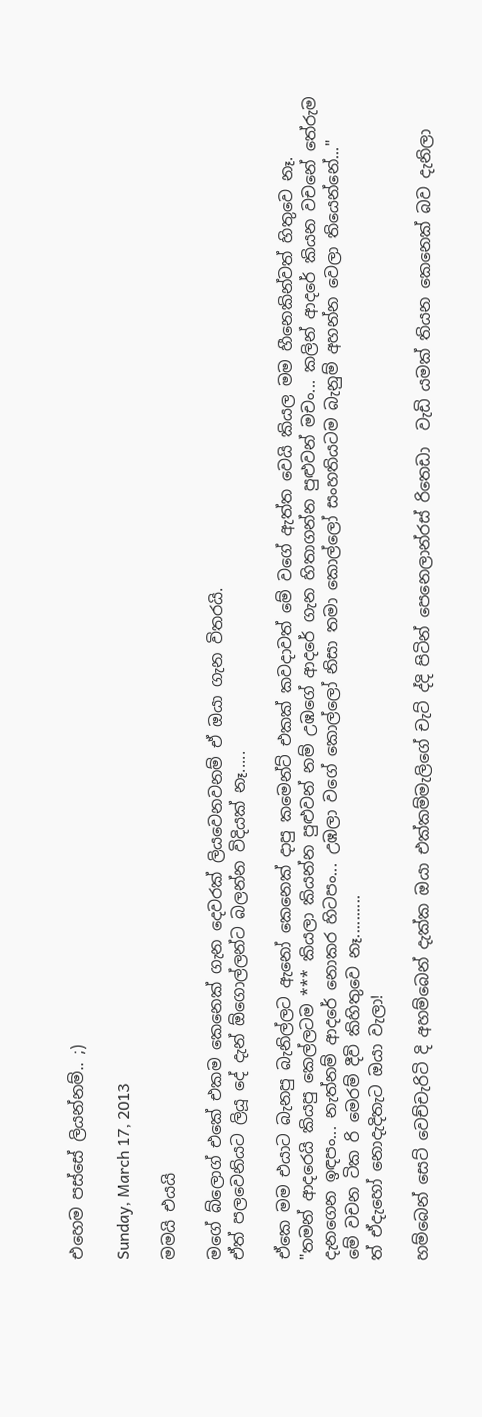එහෙම පස්සේ ලියන්නම්.. ;)

Sunday, March 17, 2013

මමයි එයයි

මගේ බ්ලොග් එකේ එකම කෙනෙක් ගැන දෙවරක් ලියවෙනවනම් ඒ ඔයා ගැන විතරයි.
ඒත් පලවෙනියට ලියූ දේ දැන් ඕගොල්ලන්ට බලන්න විදියක් නෑ.....

ඒකෙ මම එයාට බැනපු බැනිල්ලට ඇනෝ කෙනෙක් දාපු කමෙන්ට් එකක් කවදාවත් මේ වගේ ඇත්ත වෙයි කියල මම හීනෙකින්වත් හිතුවෙ නෑ.
"තමන් ආදරෙයි කියපු කෙල්ලටම *** කියලා කියන්න පුළුවන් නම් උඹගේ ආදරේ ගැන හිතාගන්න පුළුවන් මචං... කලින් ආදරේ කියන වචනේ තේරුම දැනගෙන ඉඳපං... නැත්නම් ආදරේ නොකර හිටපං... උඹලා වගේ කොල්ලෝ නිසා තමා කොල්ලෝ සංහතියටම බැනුම් අහන්න වෙලා තියෙන්නේ..."
මේ වචන ටික රි මෙරම් දීවි කිහිතුවෙ නෑ..........
ත් ඒදැහෝ නොදැදිතැට ඔයා වැලා!

හම්බෙන් සෙට් වෙච්චැරිටි දි අහම්බෙන් දැක්ක ඔයා එක්කම්මැලිගේ චැට් ද්දි පිටින් පෙනෙලාන්රස් රිතෙඩා  වැඩි යමක් තියන කෙනෙක් බව දැනිලා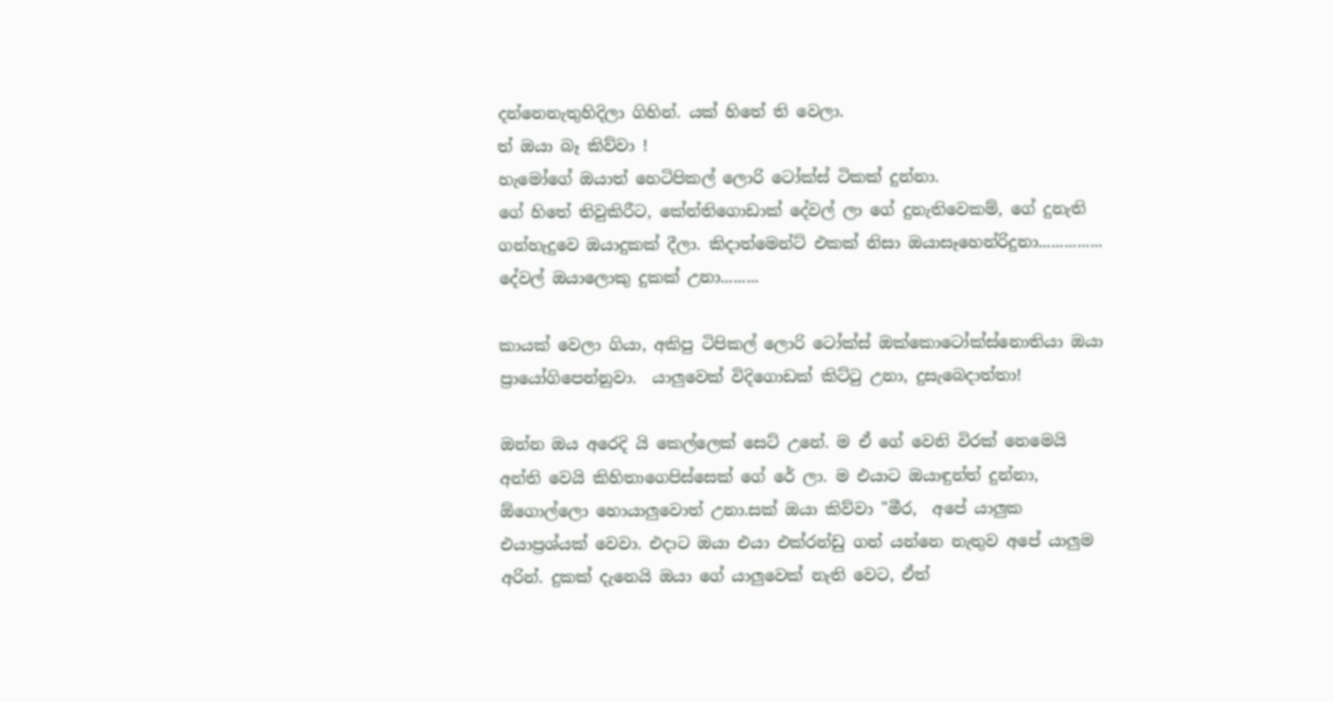දන්නෙනැතුහිදිලා ගිහින්. යක් හිතේ ති වෙලා.
ත් ඔයා බෑ කිව්වා !
හැමෝගේ ඔයාත් හෙටිපිකල් ලොරි ටෝක්ස් ටිකක් දුන්නා.
ගේ හිතේ තිවුකිරීට, කේන්තිගොඩාක් දේවල් ලා ගේ දුනැතිවෙකම්, ගේ දුනැති ගන්හැදුවෙ ඔයාදුකක් දීලා. කිදාත්මෙන්ට් එකක් නිසා ඔයාසෑහෙන්රිදුනා............... දේවල් ඔයාලොකු දුකක් උනා.........

කායක් වෙලා ගියා, අකිපු ටිපිකල් ලොරි ටෝක්ස් ඔක්කොටෝක්ස්නොතියා ඔයා ප්‍රායෝගිපෙන්නුවා.  යාලුවෙක් විදිගොඩක් කිට්ටු උනා, දුසැබෙදාත්තා!

ඔන්න ඔය අරෙදි යි කෙල්ලෙක් සෙට් උනේ. ම ඒ ගේ වෙනි විරක් නෙමෙයි අන්ති වෙයි කිහිතාගෙපිස්සෙක් ගේ රේ ලා. ම එයාට ඔයාඳුන්ත් දුන්නා, ඕගොල්ලො හොයාලුවොත් උනා.සක් ඔයා කිව්වා "මීර,  අපේ යාලුක එයාප්‍රශ්යක් වෙවා. එදාට ඔයා එයා එක්රන්ඩු ගන් යන්නෙ නැතුව අපේ යාලුම අරින්. දුකක් දැනෙයි ඔයා ගේ යාලුවෙක් නැති වෙට, ඒත්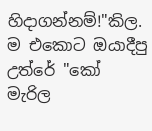හිදාගන්නම්!"කිල. ම එකොට ඔයාදීපු උත්රේ "කෝ මැරිල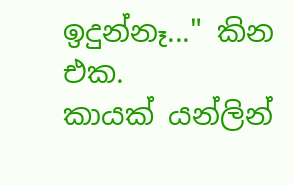ඉදුන්නෑ..." කින එක.
කායක් යන්ලින්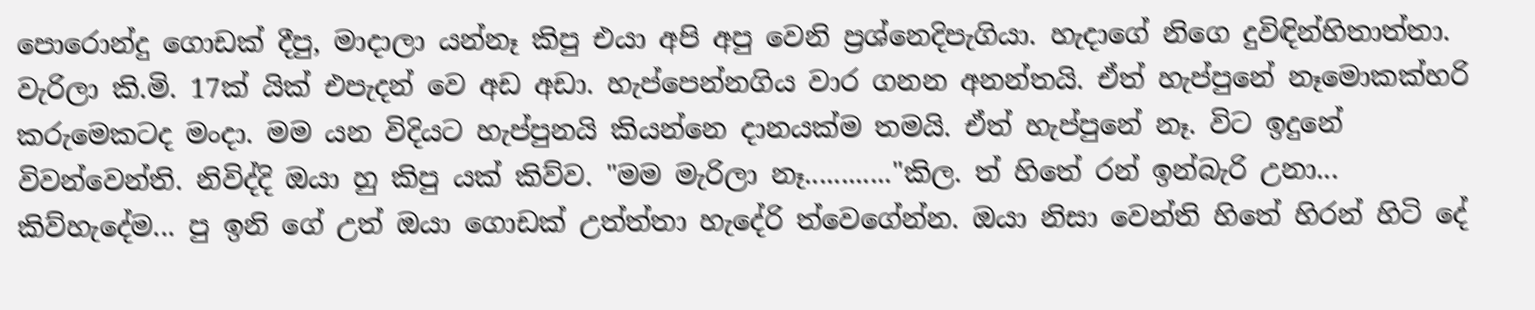පොරොන්දු ගොඩක් දීපු, මාදාලා යන්නෑ කිපු එයා අපි අපු වෙනි ප්‍රශ්නෙදිපැගියා. හැදාගේ නිගෙ දුවිඳින්හිතාත්තා. වැරිලා කි.මි. 17ක් යික් එපැදන් වෙ අඩ අඩා. හැප්පෙන්නගිය වාර ගනන අනන්තයි. ඒත් හැප්පුනේ නෑමොකක්හරි කරුමෙකටද මංදා. මම යන විදියට හැප්පුනයි කියන්නෙ දානයක්ම තමයි. ඒත් හැප්පුනේ නෑ. විට ඉදුනේ විවන්වෙන්ති. නිවිද්දි ඔයා හු කිපු යක් කිව්ව. "මම මැරිලා නෑ............"කිල. ත් හිතේ රන් ඉන්බැරි උනා...
කිව්හැදේම... පු ඉනි ගේ උත් ඔයා ගොඩක් උත්ත්තා හැදේරි ත්වෙගේන්න. ඔයා නිසා වෙන්ති හිතේ හිරන් හිටි දේ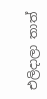එලිදාලා තාත්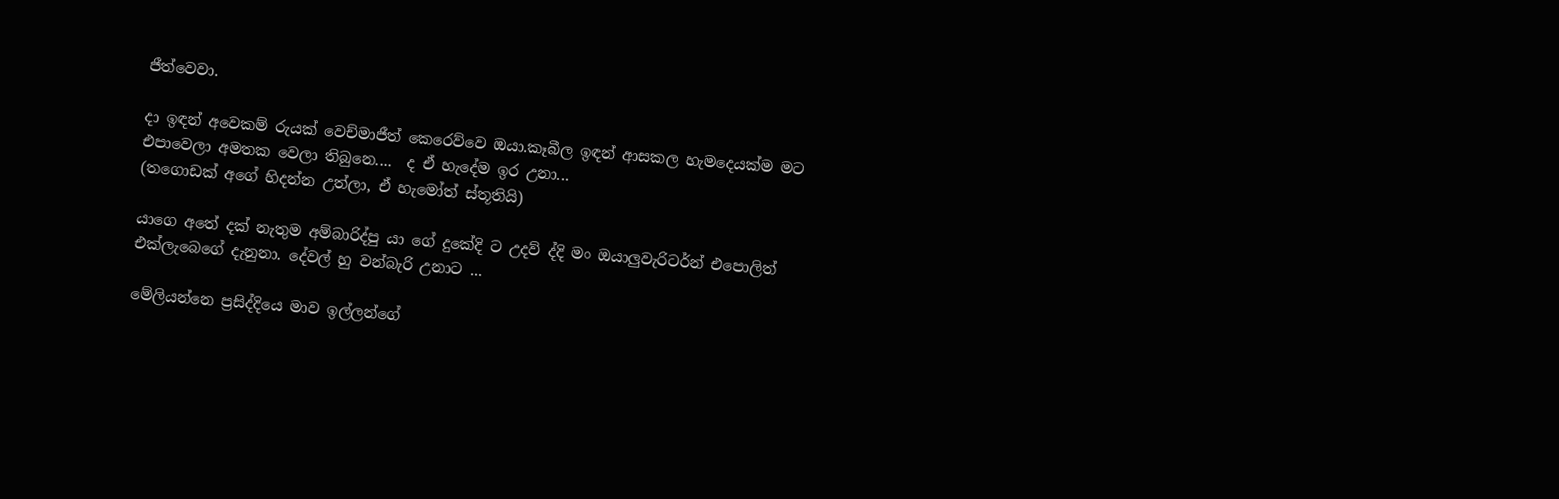ජීත්වෙවා.

දා ඉඳන් අවෙකම් රුයක් වෙච්මාජීත් කෙරෙව්වෙ ඔයා.කෑබීල ඉඳන් ආසකල හැමදෙයක්ම මට එපාවෙලා අමතක වෙලා තිබුනෙ....  ද ඒ හැදේම ඉර උනා...
(තගොඩක් අගේ හිදන්න උත්ලා, ඒ හැමෝත් ස්තූතියි)

යාගෙ අතේ දක් නැතුම අම්බාරිද්පු යා ගේ දුකේදි ට උදව් ද්දි මං ඔයාලුවැරිටර්න් එපොලිත් එක්ලැබෙගේ දැනුනා. දේවල් හු වන්බැරි උනාට ...

මේලියන්නෙ ප්‍රසිද්දියෙ මාව ඉල්ලන්ගේ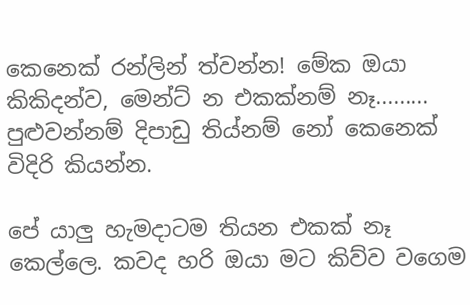කෙනෙක් රන්ලින් ත්වන්න! මේක ඔයා කිකිදන්ව, මෙන්ට් න එකක්නම් නෑ......... පුළුවන්නම් දිපාඩු තිය්නම් නෝ කෙනෙක් විදිරි කියන්න.

පේ යාලු හැමදාටම තියන එකක් නෑ කෙල්ලෙ. කවද හරි ඔයා මට කිව්ව වගෙම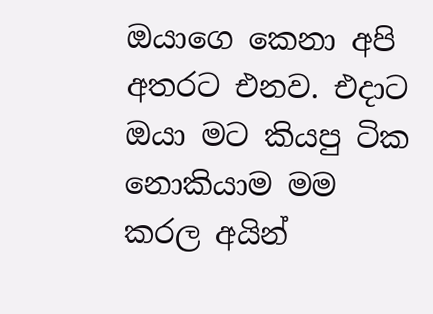ඔයාගෙ කෙනා අපි අතරට එනව. එදාට ඔයා මට කියපු ටික නොකියාම මම කරල අයින්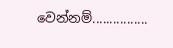වෙන්නම්................